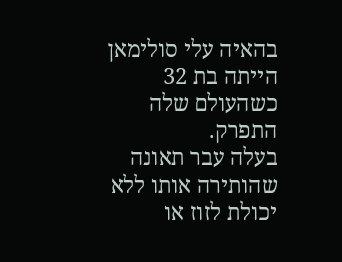בהאיה עלי סולימאן הייתה בת 32 כשהעולם שלה התפרק.
בעלה עבר תאונה שהותירה אותו ללא יכולת לזוז או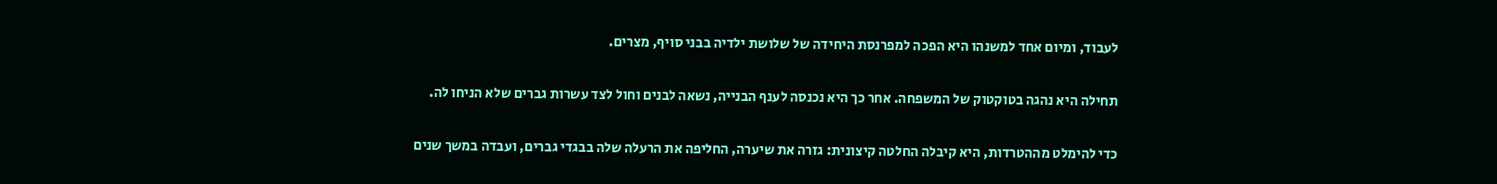לעבוד, ומיום אחד למשנהו היא הפכה למפרנסת היחידה של שלושת ילדיה בבני סויף, מצרים.

תחילה היא נהגה בטוקטוק של המשפחה. אחר כך היא נכנסה לענף הבנייה, נשאה לבנים וחול לצד עשרות גברים שלא הניחו לה.

כדי להימלט מההטרדות, היא קיבלה החלטה קיצונית: גזרה את שיערה, החליפה את הרעלה שלה בבגדי גברים, ועבדה במשך שנים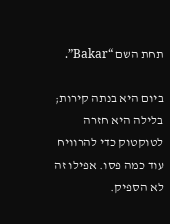תחת השם “Bakar”.

ביום היא בנתה קירות; בלילה היא חזרה לטוקטוק כדי להרוויח עוד כמה פסו. אפילו זה לא הספיק.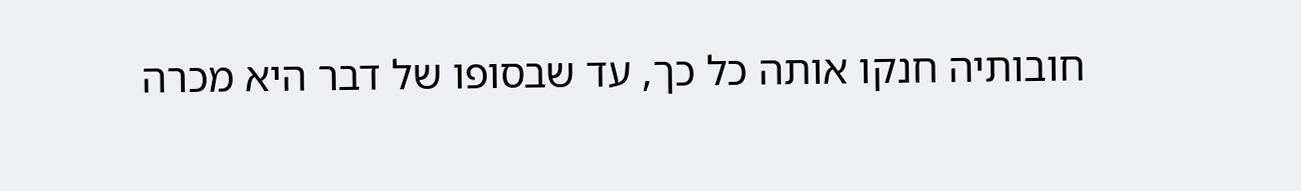חובותיה חנקו אותה כל כך, עד שבסופו של דבר היא מכרה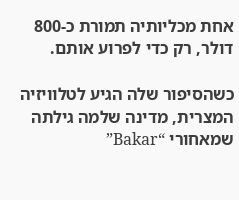אחת מכליותיה תמורת כ-800 דולר, רק כדי לפרוע אותם.

כשהסיפור שלה הגיע לטלוויזיה המצרית, מדינה שלמה גילתה שמאחורי “Bakar”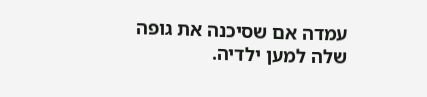עמדה אם שסיכנה את גופה שלה למען ילדיה.